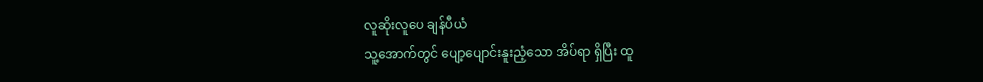လူဆိုးလူပေ ချန်ပီယံ
သူ့အောက်တွင် ပျော့ပျောင်းနူးညံ့သော အိပ်ရာ ရှိပြီး ထူ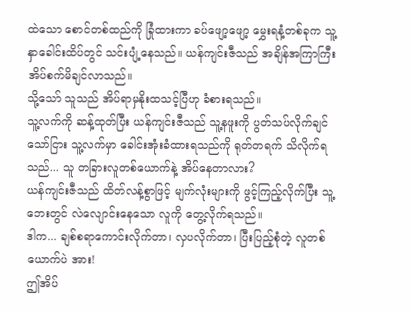ထဲသော စောင်တစ်ထည်ကို ခြုံထားကာ ခပ်ဖျော့ဖျော့ မွှေးရနံ့တစ်ခုက သူ့နှာခေါင်းထိပ်တွင် သင်းပျံ့နေသည်။ ယန်ကျင်းဇီသည် အချိန်အကြာကြီး အိပ်စက်မိချင်လာသည်။
သို့သော် သူသည် အိပ်ရာမှနိုးထသင့်ပြီဟု ခံစားရသည်။
သူ့လက်ကို ဆန့်ထုတ်ပြီး ယန်ကျင်းဇီသည် သူ့နဖူးကို ပွတ်သပ်လိုက်ချင်သော်ငြား သူ့လက်မှာ ခေါင်းအုံးခံထားရသည်ကို ရုတ်တရက် သိလိုက်ရသည်... သူ တခြားလူတစ်ယောက်နဲ့ အိပ်နေတာလား?
ယန်ကျင်းဇီသည် ထိတ်လန့်စွာဖြင့် မျက်လုံးများကို ဖွင့်ကြည့်လိုက်ပြီး သူ့ဘေးတွင် လဲလျောင်းနေသော လူကို တွေ့လိုက်ရသည်။
ဒါက... ချစ်စရာကောင်းလိုက်တာ၊ လှပလိုက်တာ၊ ပြီးပြည့်စုံတဲ့ လူတစ်ယောက်ပဲ အား!
ဤအိပ်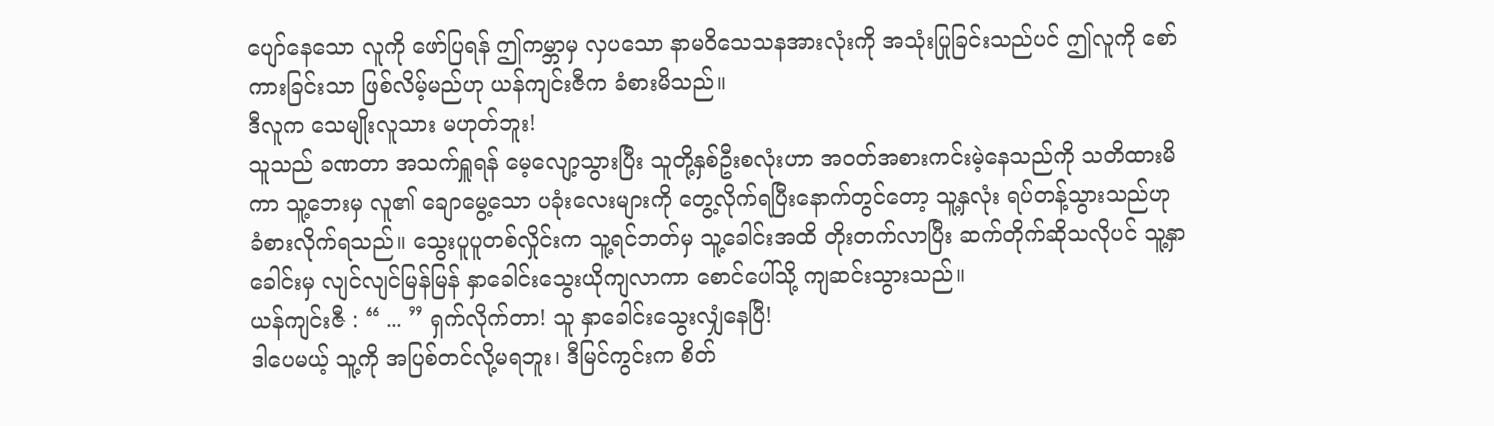ပျော်နေသော လူကို ဖော်ပြရန် ဤကမ္ဘာမှ လှပသော နာမဝိသေသနအားလုံးကို အသုံးပြုခြင်းသည်ပင် ဤလူကို စော်ကားခြင်းသာ ဖြစ်လိမ့်မည်ဟု ယန်ကျင်းဇီက ခံစားမိသည်။
ဒီလူက သေမျိုးလူသား မဟုတ်ဘူး!
သူသည် ခဏတာ အသက်ရှူရန် မေ့လျော့သွားပြီး သူတို့နှစ်ဦးစလုံးဟာ အဝတ်အစားကင်းမဲ့နေသည်ကို သတိထားမိကာ သူ့ဘေးမှ လူ၏ ချောမွေ့သော ပခုံးလေးများကို တွေ့လိုက်ရပြီးနောက်တွင်တော့ သူ့နှလုံး ရပ်တန့်သွားသည်ဟု ခံစားလိုက်ရသည်။ သွေးပူပူတစ်လှိုင်းက သူ့ရင်ဘတ်မှ သူ့ခေါင်းအထိ တိုးတက်လာပြီး ဆက်တိုက်ဆိုသလိုပင် သူ့နှာခေါင်းမှ လျင်လျင်မြန်မြန် နှာခေါင်းသွေးယိုကျလာကာ စောင်ပေါ်သို့ ကျဆင်းသွားသည်။
ယန်ကျင်းဇီ : “ ... ” ရှက်လိုက်တာ! သူ နှာခေါင်းသွေးလျှံနေပြီ!
ဒါပေမယ့် သူ့ကို အပြစ်တင်လို့မရဘူး၊ ဒီမြင်ကွင်းက စိတ်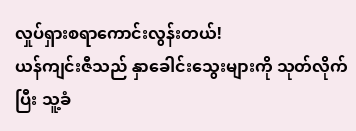လှုပ်ရှားစရာကောင်းလွန်းတယ်!
ယန်ကျင်းဇီသည် နှာခေါင်းသွေးများကို သုတ်လိုက်ပြီး သူ့ခံ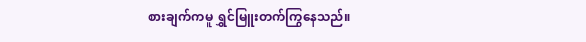စားချက်ကမူ ရွှင်မြူးတက်ကြွနေသည်။